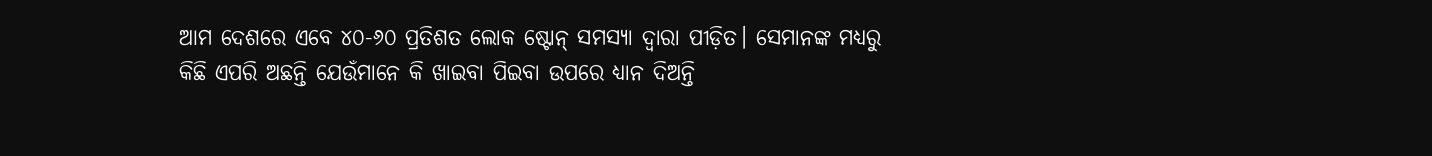ଆମ ଦେଶରେ ଏବେ ୪୦-୬୦ ପ୍ରତିଶତ ଲୋକ ଷ୍ଟୋନ୍ ସମସ୍ୟା ଦ୍ୱାରା ପୀଡ଼ିତ। ସେମାନଙ୍କ ମଧ୍ୟରୁ କିଛି ଏପରି ଅଛନ୍ତି ଯେଉଁମାନେ କି ଖାଇବା ପିଇବା ଉପରେ ଧ୍ୟାନ ଦିଅନ୍ତି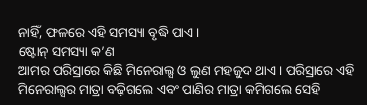ନାହିଁ, ଫଳରେ ଏହି ସମସ୍ୟା ବୃଦ୍ଧି ପାଏ।
ଷ୍ଟୋନ୍ ସମସ୍ୟା କ’ଣ
ଆମର ପରିସ୍ରାରେ କିଛି ମିନେରାଲ୍ସ ଓ ଲୁଣ ମହଜୁଦ ଥାଏ। ପରିସ୍ରାରେ ଏହି ମିନେରାଲ୍ସର ମାତ୍ରା ବଢ଼ିଗଲେ ଏବଂ ପାଣିର ମାତ୍ରା କମିଗଲେ ସେହି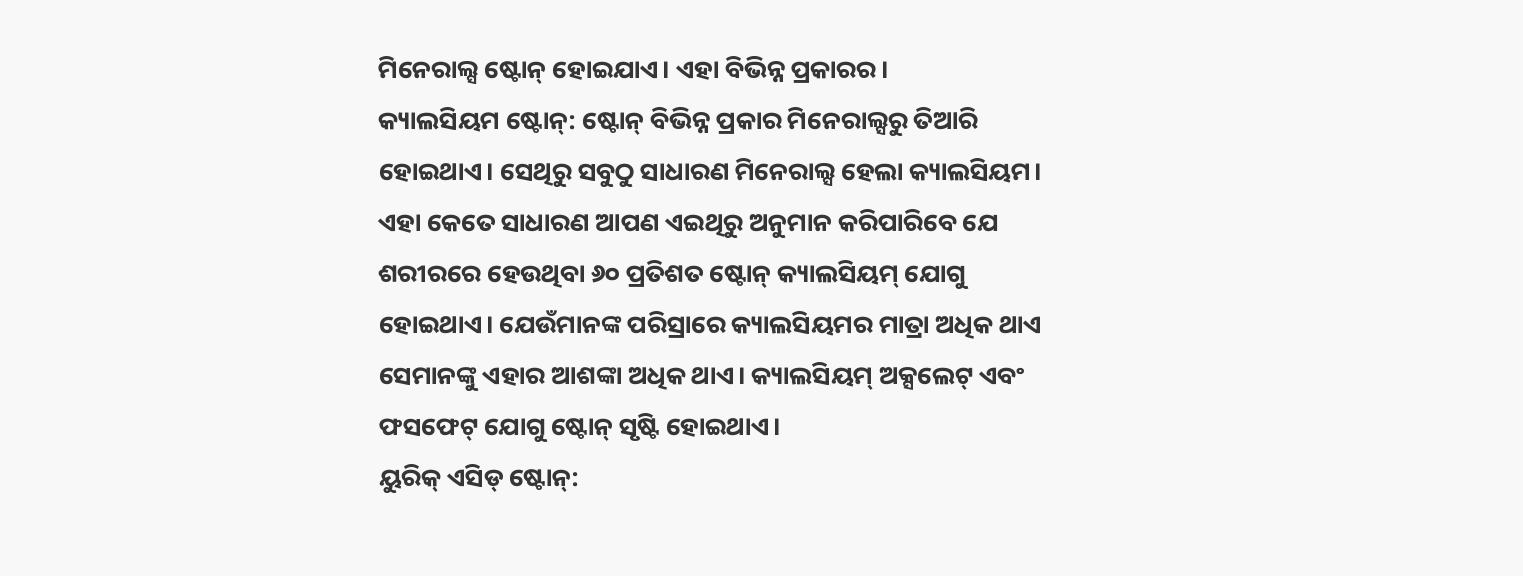ମିନେରାଲ୍ସ ଷ୍ଟୋନ୍ ହୋଇଯାଏ। ଏହା ବିଭିନ୍ନ ପ୍ରକାରର।
କ୍ୟାଲସିୟମ ଷ୍ଟୋନ୍: ଷ୍ଟୋନ୍ ବିଭିନ୍ନ ପ୍ରକାର ମିନେରାଲ୍ସରୁ ତିଆରି ହୋଇଥାଏ। ସେଥିରୁ ସବୁଠୁ ସାଧାରଣ ମିନେରାଲ୍ସ ହେଲା କ୍ୟାଲସିୟମ। ଏହା କେତେ ସାଧାରଣ ଆପଣ ଏଇଥିରୁ ଅନୁମାନ କରିପାରିବେ ଯେ ଶରୀରରେ ହେଉଥିବା ୬୦ ପ୍ରତିଶତ ଷ୍ଟୋନ୍ କ୍ୟାଲସିୟମ୍ ଯୋଗୁ ହୋଇଥାଏ। ଯେଉଁମାନଙ୍କ ପରିସ୍ରାରେ କ୍ୟାଲସିୟମର ମାତ୍ରା ଅଧିକ ଥାଏ ସେମାନଙ୍କୁ ଏହାର ଆଶଙ୍କା ଅଧିକ ଥାଏ। କ୍ୟାଲସିୟମ୍ ଅକ୍ସଲେଟ୍ ଏବଂ ଫସଫେଟ୍ ଯୋଗୁ ଷ୍ଟୋନ୍ ସୃଷ୍ଟି ହୋଇଥାଏ।
ୟୁରିକ୍ ଏସିଡ୍ ଷ୍ଟୋନ୍: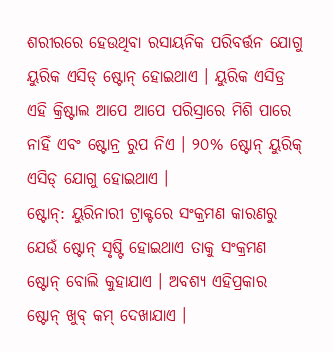ଶରୀରରେ ହେଉଥିବା ରସାୟନିକ ପରିବର୍ତ୍ତନ ଯୋଗୁ ୟୁରିକ ଏସିଡ୍ ଷ୍ଟୋନ୍ ହୋଇଥାଏ । ୟୁରିକ ଏସିଡ୍ର ଏହି କ୍ରିଷ୍ଟାଲ ଆପେ ଆପେ ପରିସ୍ରାରେ ମିଶି ପାରେ ନାହିଁ ଏବଂ ଷ୍ଟୋନ୍ର ରୁପ ନିଏ । ୨୦% ଷ୍ଟୋନ୍ ୟୁରିକ୍ ଏସିଡ୍ ଯୋଗୁ ହୋଇଥାଏ ।
ଷ୍ଟୋନ୍: ୟୁରିନାରୀ ଟ୍ରାକ୍ଟରେ ସଂକ୍ରମଣ କାରଣରୁ ଯେଉଁ ଷ୍ଟୋନ୍ ସୃଷ୍ଟି ହୋଇଥାଏ ତାକୁ ସଂକ୍ରମଣ ଷ୍ଟୋନ୍ ବୋଲି କୁହାଯାଏ । ଅବଶ୍ୟ ଏହିପ୍ରକାର ଷ୍ଟୋନ୍ ଖୁବ୍ କମ୍ ଦେଖାଯାଏ ।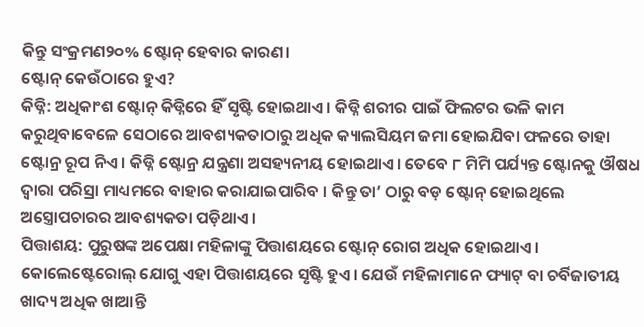କିନ୍ତୁ ସଂକ୍ରମଣ୨୦% ଷ୍ଟୋନ୍ ହେବାର କାରଣ।
ଷ୍ଟୋନ୍ କେଉଁଠାରେ ହୁଏ?
କିଡ୍ନି: ଅଧିକାଂଶ ଷ୍ଟୋନ୍ କିଡ୍ନିରେ ହିଁ ସୃଷ୍ଟି ହୋଇଥାଏ । କିଡ୍ନି ଶରୀର ପାଇଁ ଫିଲଟର ଭଳି କାମ କରୁଥିବାବେଳେ ସେଠାରେ ଆବଶ୍ୟକତାଠାରୁ ଅଧିକ କ୍ୟାଲସିୟମ ଜମା ହୋଇଯିବା ଫଳରେ ତାହା ଷ୍ଟୋନ୍ର ରୂପ ନିଏ । କିଡ୍ନି ଷ୍ଟୋନ୍ର ଯନ୍ତ୍ରଣା ଅସହ୍ୟନୀୟ ହୋଇଥାଏ। ତେବେ ୮ ମିମି ପର୍ଯ୍ୟନ୍ତ ଷ୍ଟୋନକୁ ଔଷଧ ଦ୍ୱାରା ପରିସ୍ରା ମାଧ୍ୟମରେ ବାହାର କରାଯାଇପାରିବ । କିନ୍ତୁ ତା’ ଠାରୁ ବଡ଼ ଷ୍ଟୋନ୍ ହୋଇଥିଲେ ଅସ୍ତ୍ରୋପଚାରର ଆବଶ୍ୟକତା ପଡ଼ିଥାଏ।
ପିତ୍ତାଶୟ: ପୁରୁଷଙ୍କ ଅପେକ୍ଷା ମହିଳାଙ୍କୁ ପିତ୍ତାଶୟରେ ଷ୍ଟୋନ୍ ରୋଗ ଅଧିକ ହୋଇଥାଏ। କୋଲେଷ୍ଟେରୋଲ୍ ଯୋଗୁ ଏହା ପିତ୍ତାଶୟରେ ସୃଷ୍ଟି ହୁଏ। ଯେଉଁ ମହିଳାମାନେ ଫ୍ୟାଟ୍ ବା ଚର୍ବିଜାତୀୟ ଖାଦ୍ୟ ଅଧିକ ଖାଆନ୍ତି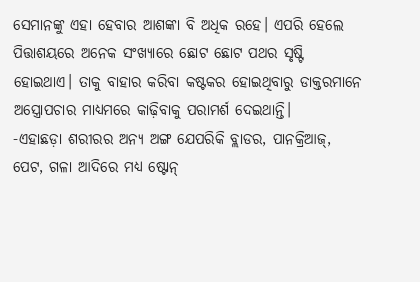ସେମାନଙ୍କୁ ଏହା ହେବାର ଆଶଙ୍କା ବି ଅଧିକ ରହେ। ଏପରି ହେଲେ ପିତ୍ତାଶୟରେ ଅନେକ ସଂଖ୍ୟାରେ ଛୋଟ ଛୋଟ ପଥର ସୃଷ୍ଟି ହୋଇଥାଏ। ତାକୁ ବାହାର କରିବା କଷ୍ଟକର ହୋଇଥିବାରୁ ଡାକ୍ତରମାନେ ଅସ୍ତ୍ରୋପଚାର ମାଧ୍ୟମରେ କାଢ଼ିବାକୁ ପରାମର୍ଶ ଦେଇଥାନ୍ତି।
-ଏହାଛଡ଼ା ଶରୀରର ଅନ୍ୟ ଅଙ୍ଗ ଯେପରିକି ବ୍ଲାଡର, ପାନକ୍ରିଆଜ୍, ପେଟ, ଗଳା ଆଦିରେ ମଧ୍ୟ ଷ୍ଟୋନ୍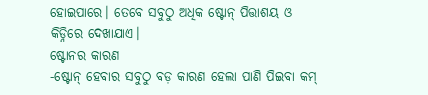ହୋଇପାରେ। ତେବେ ସବୁଠୁ ଅଧିକ ଷ୍ଟୋନ୍ ପିତ୍ତାଶୟ ଓ କିଡ୍ନିରେ ଦେଖାଯାଏ।
ଷ୍ଟୋନର କାରଣ
-ଷ୍ଟୋନ୍ ହେବାର ସବୁଠୁ ବଡ଼ କାରଣ ହେଲା ପାଣି ପିଇବା କମ୍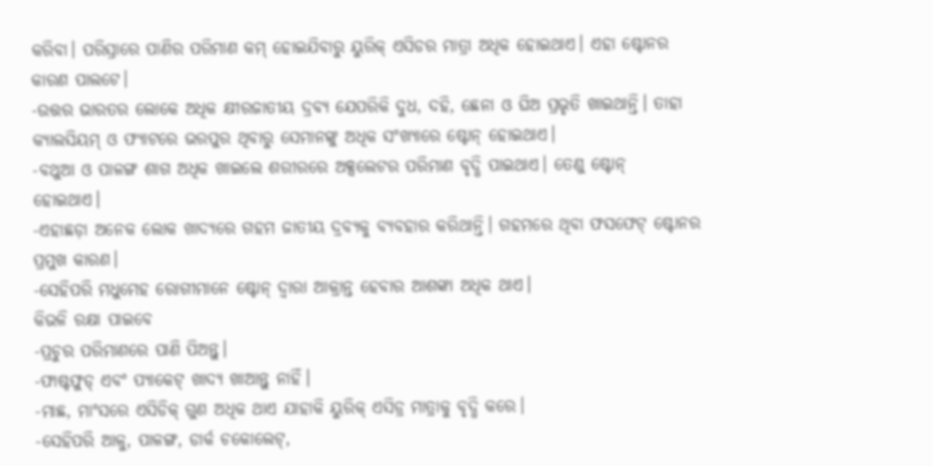କରିବା। ପରିସ୍ରାରେ ପାଣିର ପରିମାଣ କମ୍ ହୋଇଯିବାରୁ ୟୁରିକ୍ ଏସିଡର ମାତ୍ରା ଅଧିକ ହୋଇଥାଏ। ଏହା ଷ୍ଟୋନର କାରଣ ପାଲଟେ।
-ଉତ୍ତର ଭାରତର ଲୋକେ ଅଧିକ କ୍ଷୀରଜାତୀୟ ଦ୍ରବ୍ୟ ଯେପରିକି ଦୁଧ, ଦହି, ଛେନା ଓ ଘିଅ ପ୍ରଭୃତି ଖାଇଥାନ୍ତି। ତାହା କ୍ୟାଲସିୟମ୍ ଓ ଫ୍ୟାଟରେ ଭରପୁର ଥିବାରୁ ସେମାନଙ୍କୁ ଅଧିକ ସଂଖ୍ୟାରେ ଷ୍ଟୋନ୍ ହୋଇଥାଏ।
-ବଥୁଆ ଓ ପାଳଙ୍ଗ ଶାଗ ଅଧିକ ଖାଇଲେ ଶରୀରରେ ଅକ୍ସଲେଟର ପରିମାଣ ବୃଦ୍ଧି ପାଇଥାଏ। ତେଣୁ ଷ୍ଟୋନ୍ ହୋଇଥାଏ।
-ଏହାଛଡ଼ା ଅନେକ ଲୋକ ଖାଦ୍ୟରେ ଗହମ ଜାତୀୟ ଦ୍ରବ୍ୟକୁ ବ୍ୟବହାର କରିଥାନ୍ତି। ଗହମରେ ଥିବା ଫସଫେଟ୍ ଷ୍ଟୋନର ପ୍ରମୁଖ କାରଣ।
-ସେହିପରି ମଧୁମେହ ରୋଗୀମାନେ ଷ୍ଟୋନ୍ ଦ୍ୱାରା ଆକ୍ରାନ୍ତ ହେବାର ଆଶଙ୍କା ଅଧିକ ଥାଏ।
କିଭଳି ରକ୍ଷା ପାଇବେ
-ପ୍ରଚୁର ପରିମାଣରେ ପାଣି ପିଅନ୍ତୁ।
-ଫାଷ୍ଟଫୁଡ୍ ଏବଂ ପ୍ୟାକେଟ୍ ଖାଦ୍ୟ ଖାଆନ୍ତୁ ନାହିଁ।
-ମାଛ, ମାଂସରେ ଏସିଡିକ୍ ଗୁଣ ଅଧିକ ଥାଏ ଯାହାକି ୟୁରିକ୍ ଏସିଡ୍ର ମାତ୍ରାକୁ ବୃଦ୍ଧି କରେ।
-ସେହିପରି ଆଳୁ, ପାଳଙ୍ଗ, ଡାର୍କ ଚକୋଲେଟ୍,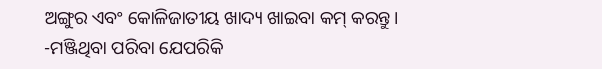ଅଙ୍ଗୁର ଏବଂ କୋଳିଜାତୀୟ ଖାଦ୍ୟ ଖାଇବା କମ୍ କରନ୍ତୁ।
-ମଞ୍ଜିଥିବା ପରିବା ଯେପରିକି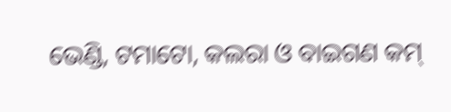ଭେଣ୍ଡି, ଟମାଟୋ, କଲରା ଓ ବାଇଗଣ କମ୍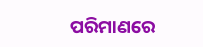ପରିମାଣରେ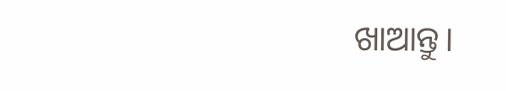ଖାଆନ୍ତୁ।